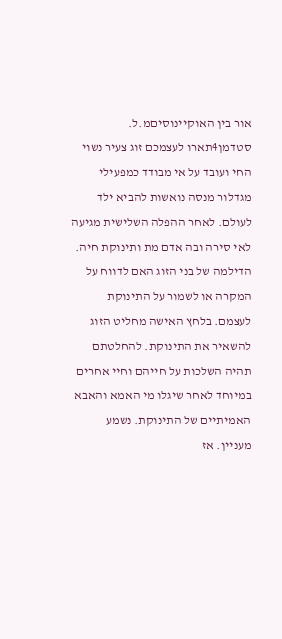אור בין האוקיינוסיםמ.ל. סטדמן4תארו לעצמכם זוג צעיר נשוי החי ועובד על אי מבודד כמפעילי מגדלור מנסה נואשות להביא ילד לעולם. לאחר ההפלה השלישית מגיעה לאי סירה ובה אדם מת ותינוקת חיה. הדילמה של בני הזוג האם לדווח על המקרה או לשמור על התינוקת לעצמם. בלחץ האישה מחליט הזוג להשאיר את התינוקת. להחלטתם תהיה השלכות על חייהם וחיי אחרים במיוחד לאחר שיגלו מי האמא והאבא האמיתיים של התינוקת. נשמע מעניין. אז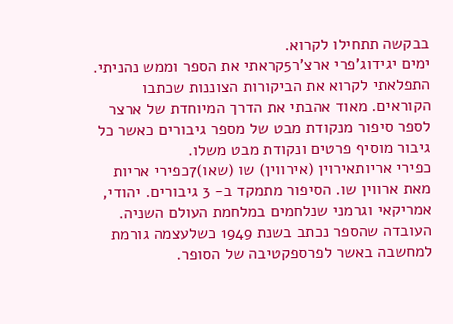בבקשה תתחילו לקרוא.
ימים יגידוג'פרי ארצ'ר5קראתי את הספר וממש נהניתי. התפלאתי לקרוא את הביקורות הצוננות שכתבו הקוראים. מאוד אהבתי את הדרך המיוחדת של ארצר לספר סיפור מנקודת מבט של מספר גיבורים כאשר כל גיבור מוסיף פרטים ונקודת מבט משלו.
כפירי אריותאירוין (אירווין) שו (שאו)7כפירי אריות מאת ארווין שו. הסיפור מתמקד ב- 3 גיבורים. יהודי, אמריקאי וגרמני שנלחמים במלחמת העולם השניה. העובדה שהספר נכתב בשנת 1949 כשלעצמה גורמת למחשבה באשר לפרספקטיבה של הסופר.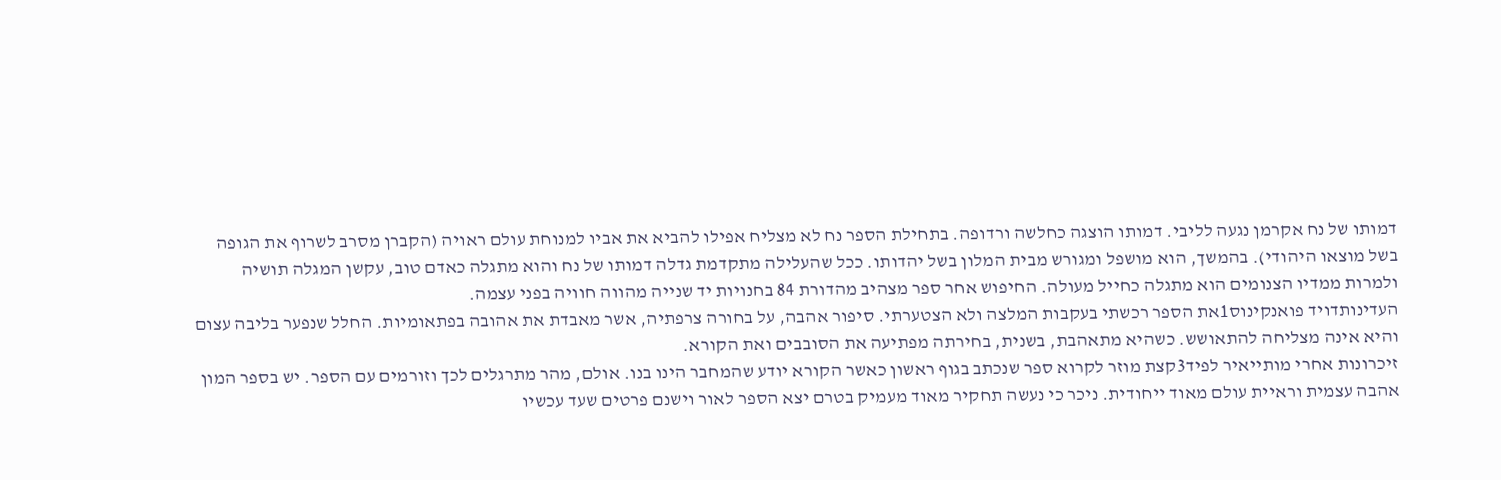דמותו של נח אקרמן נגעה לליבי. דמותו הוצגה כחלשה ורדופה. בתחילת הספר נח לא מצליח אפילו להביא את אביו למנוחת עולם ראויה (הקברן מסרב לשרוף את הגופה בשל מוצאו היהודי). בהמשך, הוא מושפל ומגורש מבית המלון בשל יהדותו. ככל שהעלילה מתקדמת גדלה דמותו של נח והוא מתגלה כאדם טוב, עקשן המגלה תושיה ולמרות ממדיו הצנומים הוא מתגלה כחייל מעולה. החיפוש אחר ספר מצהיב מהדורת 84 בחנויות יד שנייה מהווה חוויה בפני עצמה.
העדינותדויד פואנקינוס1את הספר רכשתי בעקבות המלצה ולא הצטערתי. סיפור אהבה, על בחורה צרפתיה, אשר מאבדת את אהובה בפתאומיות. החלל שנפער בליבה עצום והיא אינה מצליחה להתאושש. כשהיא מתאהבת, בשנית, בחירתה מפתיעה את הסובבים ואת הקורא.
זיכרונות אחרי מותייאיר לפיד3קצת מוזר לקרוא ספר שנכתב בגוף ראשון כאשר הקורא יודע שהמחבר הינו בנו. אולם, מהר מתרגלים לכך וזורמים עם הספר. יש בספר המון אהבה עצמית וראיית עולם מאוד ייחודית. ניכר כי נעשה תחקיר מאוד מעמיק בטרם יצא הספר לאור וישנם פרטים שעד עכשיו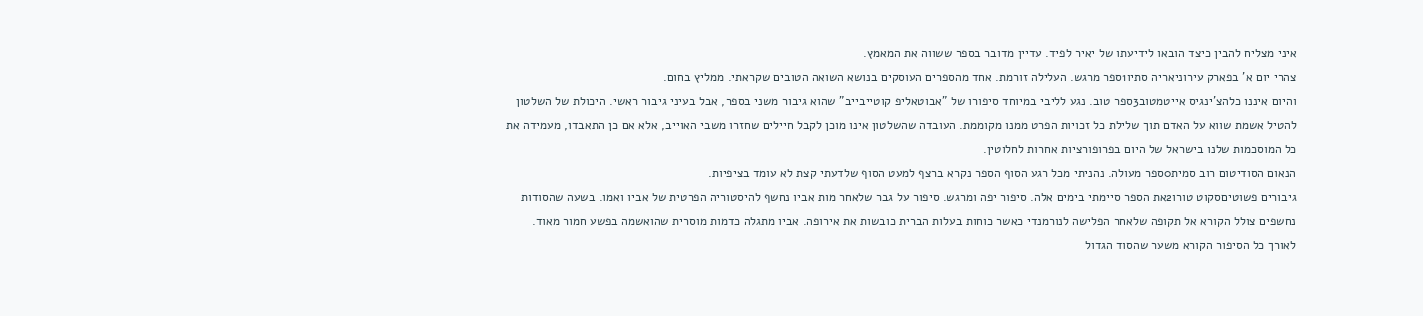איני מצליח להבין כיצד הובאו לידיעתו של יאיר לפיד. עדיין מדובר בספר ששווה את המאמץ.
צהרי יום א' בפארק עירוניאריה סתיו1ספר מרגש. העלילה זורמת. אחד מהספרים העוסקים בנושא השואה הטובים שקראתי. ממליץ בחום.
והיום איננו כלהצ'ינגיס אייטמטוב3ספר טוב. נגע לליבי במיוחד סיפורו של "אבוטאליפ קוטייבייב" שהוא גיבור משני בספר, אבל בעיני גיבור ראשי. היכולת של השלטון להטיל אשמת שווא על האדם תוך שלילת כל זכויות הפרט ממנו מקוממת. העובדה שהשלטון אינו מוכן לקבל חיילים שחזרו משבי האוייב, אלא אם כן התאבדו, מעמידה את כל המוסכמות שלנו בישראל של היום בפרופורציות אחרות לחלוטין.
הנאום הסודיטום רוב סמית0ספר מעולה. נהניתי מכל רגע הסוף הספר נקרא ברצף למעט הסוף שלדעתי קצת לא עומד בציפיות.
גיבורים פשוטיםסקוט טורו2את הספר סיימתי בימים אלה. סיפור יפה ומרגש. סיפור על גבר שלאחר מות אביו נחשף להיסטוריה הפרטית של אביו ואמו. בשעה שהסודות נחשפים צולל הקורא אל תקופה שלאחר הפלישה לנורמנדי כאשר כוחות בעלות הברית כובשות את אירופה. אביו מתגלה כדמות מוסרית שהואשמה בפשע חמור מאוד. לאורך כל הסיפור הקורא משער שהסוד הגדול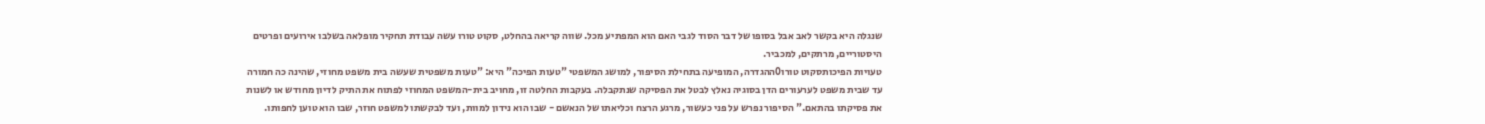שנגלה היא בקשר לאב אבל בסופו של דבר הסוד לגבי האם הוא המפתיע מכל. שווה קריאה בהחלט, סקוט טורו עשה עבודת תחקיר מופלאה בשלבו אירועים ופרטים היסטוריים, מרתקים, למכביר.
טעויות הפיכותסקוט טורו0ההגדרה, המופיעה בתחילת הסיפור, למושג המשפטי "טעות הפיכה" היא: "טעות משפטית שעשה בית משפט מחוזי, שהינה כה חמורה עד שבית משפט לערעורים הדן בסוגיה נאלץ לבטל את הפסיקה שנתקבלה. בעקבות החלטה זו, מחויב בית-המשפט המחוזי לפתוח את התיק לדיון מחודש או לשנות את פסיקתו בהתאם." הסיפור נפרש על פני כעשור, מרגע הרצח וכליאתו של הנאשם - שבו הוא נידון למוות, ועד לבקשתו למשפט חוזר, שבו הוא טוען לחפותו.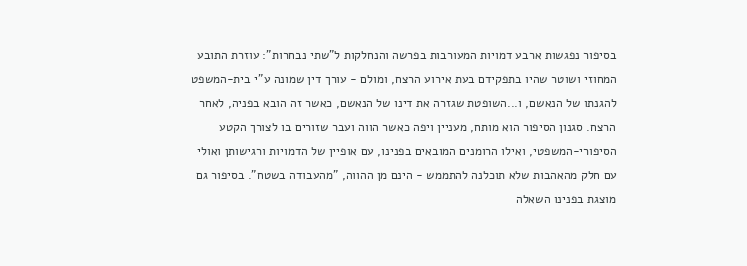בסיפור נפגשות ארבע דמויות המעורבות בפרשה והנחלקות ל"שתי נבחרות": עוזרת התובע המחוזי ושוטר שהיו בתפקידם בעת אירוע הרצח, ומולם - עורך דין שמונה ע"י בית-המשפט להגנתו של הנאשם, ו...השופטת שגזרה את דינו של הנאשם, כאשר זה הובא בפניה, לאחר הרצח. סגנון הסיפור הוא מותח, מעניין ויפה כאשר הווה ועבר שזורים בו לצורך הקטע הסיפורי-המשפטי, ואילו הרומנים המובאים בפנינו, עם אופיין של הדמויות ורגישותן ואולי עם חלק מהאהבות שלא תוכלנה להתממש - הינם מן ההווה, "מהעבודה בשטח". בסיפור גם מוצגת בפנינו השאלה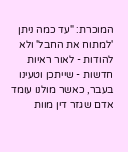המוכרת: "עד כמה ניתן 'למתוח את החבל' ולא להודות - לאור ראיות חדשות - שייתכן וטעינו בעבר, כאשר מולנו עומד אדם שגזר דין מוות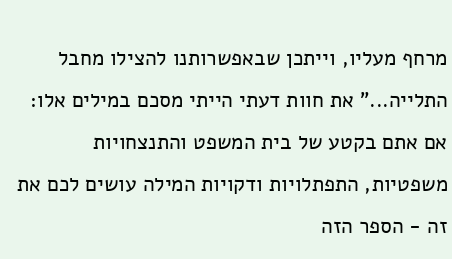מרחף מעליו, וייתכן שבאפשרותנו להצילו מחבל התלייה..." את חוות דעתי הייתי מסכם במילים אלו: אם אתם בקטע של בית המשפט והתנצחויות משפטיות, התפתלויות ודקויות המילה עושים לכם את זה - הספר הזה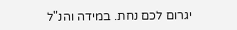יגרום לכם נחת. במידה והנ"ל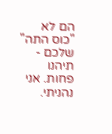הם לא "כוס התה" שלכם - תיהנו פחות. אני נהניתי.